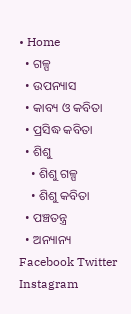• Home
  • ଗଳ୍ପ
  • ଉପନ୍ୟାସ
  • କାବ୍ୟ ଓ କବିତା
  • ପ୍ରସିଦ୍ଧ କବିତା
  • ଶିଶୁ
    • ଶିଶୁ ଗଳ୍ପ
    • ଶିଶୁ କବିତା
  • ପଞ୍ଚତନ୍ତ୍ର
  • ଅନ୍ୟାନ୍ୟ
Facebook Twitter Instagram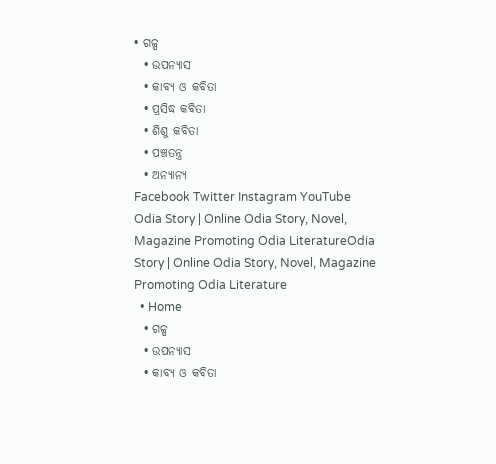• ଗଳ୍ପ
  • ଉପନ୍ୟାସ
  • କାବ୍ୟ ଓ କବିତା
  • ପ୍ରସିଦ୍ଧ କବିତା
  • ଶିଶୁ କବିତା
  • ପଞ୍ଚତନ୍ତ୍ର
  • ଅନ୍ୟାନ୍ୟ
Facebook Twitter Instagram YouTube
Odia Story | Online Odia Story, Novel, Magazine Promoting Odia LiteratureOdia Story | Online Odia Story, Novel, Magazine Promoting Odia Literature
  • Home
  • ଗଳ୍ପ
  • ଉପନ୍ୟାସ
  • କାବ୍ୟ ଓ କବିତା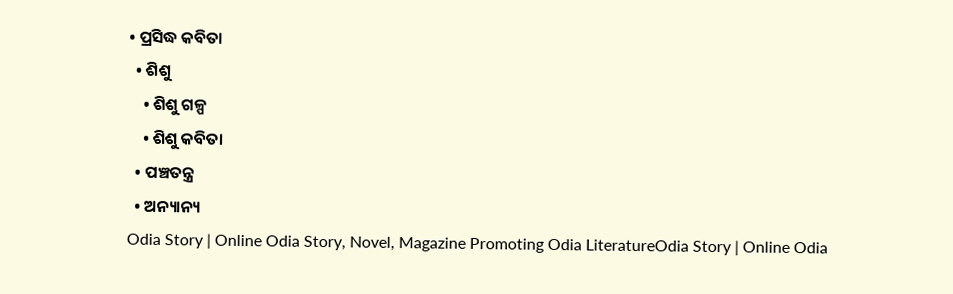• ପ୍ରସିଦ୍ଧ କବିତା
  • ଶିଶୁ
    • ଶିଶୁ ଗଳ୍ପ
    • ଶିଶୁ କବିତା
  • ପଞ୍ଚତନ୍ତ୍ର
  • ଅନ୍ୟାନ୍ୟ
Odia Story | Online Odia Story, Novel, Magazine Promoting Odia LiteratureOdia Story | Online Odia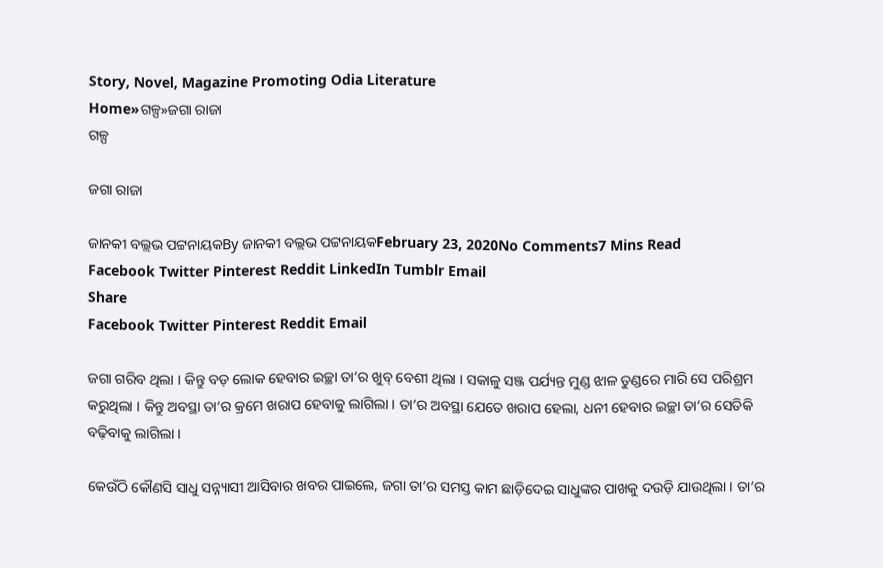Story, Novel, Magazine Promoting Odia Literature
Home»ଗଳ୍ପ»ଜଗା ରାଜା
ଗଳ୍ପ

ଜଗା ରାଜା

ଜାନକୀ ବଲ୍ଲଭ ପଟ୍ଟନାୟକBy ଜାନକୀ ବଲ୍ଲଭ ପଟ୍ଟନାୟକFebruary 23, 2020No Comments7 Mins Read
Facebook Twitter Pinterest Reddit LinkedIn Tumblr Email
Share
Facebook Twitter Pinterest Reddit Email

ଜଗା ଗରିବ ଥିଲା । କିନ୍ତୁ ବଡ଼ ଲୋକ ହେବାର ଇଚ୍ଛା ତା‘ର ଖୁବ୍ ବେଶୀ ଥିଲା । ସକାଳୁ ସଞ୍ଜ ପର୍ଯ୍ୟନ୍ତ ମୁଣ୍ଡ ଝାଳ ତୁଣ୍ଡରେ ମାରି ସେ ପରିଶ୍ରମ କରୁଥିଲା । କିନ୍ତୁ ଅବସ୍ଥା ତା‘ର କ୍ରମେ ଖରାପ ହେବାକୁ ଲାଗିଲା । ତା‘ର ଅବସ୍ଥା ଯେତେ ଖରାପ ହେଲା, ଧନୀ ହେବାର ଇଚ୍ଛା ତା‘ର ସେତିକି ବଢ଼ିବାକୁ ଲାଗିଲା ।

କେଉଁଠି କୌଣସି ସାଧୁ ସନ୍ନ୍ୟାସୀ ଆସିବାର ଖବର ପାଇଲେ, ଜଗା ତା‘ର ସମସ୍ତ କାମ ଛାଡ଼ିଦେଇ ସାଧୁଙ୍କର ପାଖକୁ ଦଉଡ଼ି ଯାଉଥିଲା । ତା‘ର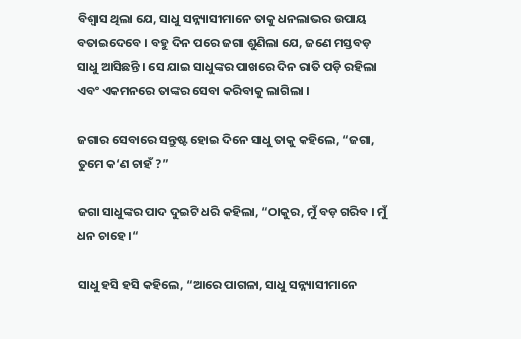ବିଶ୍ୱାସ ଥିଲା ଯେ, ସାଧୁ ସନ୍ନ୍ୟାସୀମାନେ ତାକୁ ଧନଲାଭର ଉପାୟ ବତାଇଦେବେ । ବହୁ ଦିନ ପରେ ଜଗା ଶୁଣିଲା ଯେ, ଜଣେ ମସ୍ତବଡ଼ ସାଧୁ ଆସିଛନ୍ତି । ସେ ଯାଇ ସାଧୁଙ୍କର ପାଖରେ ଦିନ ରାତି ପଡ଼ି ରହିଲା ଏବଂ ଏକମନରେ ତାଙ୍କର ସେବା କରିବାକୁ ଲାଗିଲା ।

ଜଗାର ସେବାରେ ସନ୍ତୁଷ୍ଟ ହୋଇ ଦିନେ ସାଧୁ ତାକୁ କହିଲେ, “ଜଗା, ତୁମେ କ‘ଣ ଚାହଁ ?”

ଜଗା ସାଧୁଙ୍କର ପାଦ ଦୁଇଟି ଧରି କହିଲା, “ଠାକୁର, ମୁଁ ବଡ଼ ଗରିବ । ମୁଁ ଧନ ଚାହେ ।“

ସାଧୁ ହସି ହସି କହିଲେ, “ଆରେ ପାଗଳା, ସାଧୁ ସନ୍ନ୍ୟାସୀମାନେ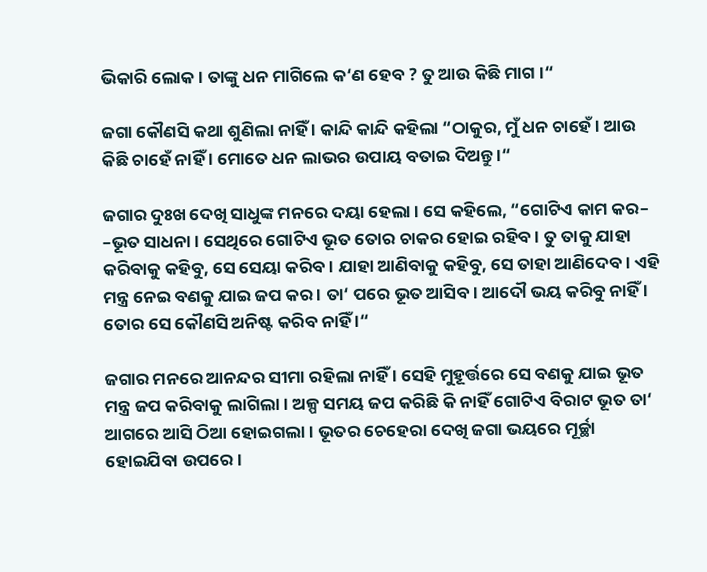ଭିକାରି ଲୋକ । ତାଙ୍କୁ ଧନ ମାଗିଲେ କ‘ଣ ହେବ ? ତୁ ଆଉ କିଛି ମାଗ ।“

ଜଗା କୌଣସି କଥା ଶୁଣିଲା ନାହିଁ । କାନ୍ଦି କାନ୍ଦି କହିଲା “ଠାକୁର, ମୁଁ ଧନ ଚାହେଁ । ଆଉ କିଛି ଚାହେଁ ନାହିଁ । ମୋତେ ଧନ ଲାଭର ଉପାୟ ବତାଇ ଦିଅନ୍ତୁ ।“

ଜଗାର ଦୁଃଖ ଦେଖି ସାଧୁଙ୍କ ମନରେ ଦୟା ହେଲା । ସେ କହିଲେ, “ଗୋଟିଏ କାମ କର– –ଭୂତ ସାଧନା । ସେଥିରେ ଗୋଟିଏ ଭୂତ ତୋର ଚାକର ହୋଇ ରହିବ । ତୁ ତାକୁ ଯାହା କରିବାକୁ କହିବୁ, ସେ ସେୟା କରିବ । ଯାହା ଆଣିବାକୁ କହିବୁ, ସେ ତାହା ଆଣିଦେବ । ଏହି ମନ୍ତ୍ର ନେଇ ବଣକୁ ଯାଇ ଜପ କର । ତା‘ ପରେ ଭୂତ ଆସିବ । ଆଦୌ ଭୟ କରିବୁ ନାହିଁ । ତୋର ସେ କୌଣସି ଅନିଷ୍ଟ କରିବ ନାହିଁ ।“

ଜଗାର ମନରେ ଆନନ୍ଦର ସୀମା ରହିଲା ନାହିଁ । ସେହି ମୁହୂର୍ତ୍ତରେ ସେ ବଣକୁ ଯାଇ ଭୂତ ମନ୍ତ୍ର ଜପ କରିବାକୁ ଲାଗିଲା । ଅଳ୍ପ ସମୟ ଜପ କରିଛି କି ନାହିଁ ଗୋଟିଏ ବିରାଟ ଭୂତ ତା‘ ଆଗରେ ଆସି ଠିଆ ହୋଇଗଲା । ଭୂତର ଚେହେରା ଦେଖି ଜଗା ଭୟରେ ମୂର୍ଚ୍ଛା ହୋଇଯିବା ଉପରେ ।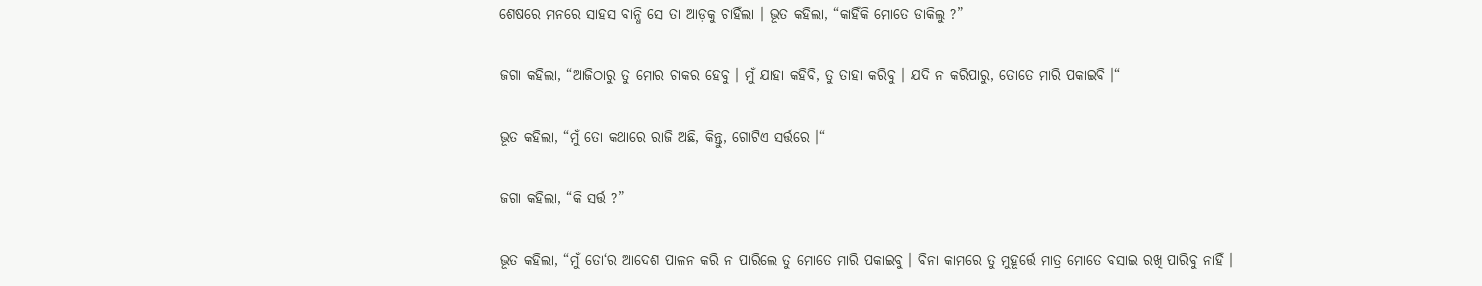ଶେଷରେ ମନରେ ସାହସ ବାନ୍ଧି ସେ ତା ଆଡ଼କୁ ଚାହିଁଲା । ଭୂତ କହିଲା, “କାହିଁକି ମୋତେ ଡାକିଲୁ ?”

ଜଗା କହିଲା, “ଆଜିଠାରୁ ତୁ ମୋର ଚାକର ହେବୁ । ମୁଁ ଯାହା କହିବି, ତୁ ତାହା କରିବୁ । ଯଦି ନ କରିପାରୁ, ତୋତେ ମାରି ପକାଇବି ।“

ଭୂତ କହିଲା, “ମୁଁ ତୋ କଥାରେ ରାଜି ଅଛି, କିନ୍ତୁ, ଗୋଟିଏ ସର୍ତ୍ତରେ ।“

ଜଗା କହିଲା, “କି ସର୍ତ୍ତ ?”

ଭୂତ କହିଲା, “ମୁଁ ତୋ‘ର ଆଦେଶ ପାଳନ କରି ନ ପାରିଲେ ତୁ ମୋତେ ମାରି ପକାଇବୁ । ବିନା କାମରେ ତୁ ମୁହୂର୍ତ୍ତେ ମାତ୍ର ମୋତେ ବସାଇ ରଖି ପାରିବୁ ନାହିଁ ।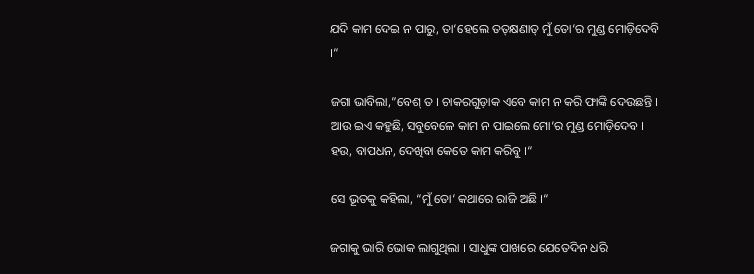ଯଦି କାମ ଦେଇ ନ ପାରୁ, ତା‘ହେଲେ ତତ୍‌କ୍ଷଣାତ୍ ମୁଁ ତୋ‘ର ମୁଣ୍ଡ ମୋଡ଼ିଦେବି ।“

ଜଗା ଭାବିଲା,”ବେଶ୍ ତ । ଚାକରଗୁଡ଼ାକ ଏବେ କାମ ନ କରି ଫାଙ୍କି ଦେଉଛନ୍ତି । ଆଉ ଇଏ କହୁଛି, ସବୁବେଳେ କାମ ନ ପାଇଲେ ମୋ‘ର ମୁଣ୍ଡ ମୋଡ଼ିଦେବ । ହଉ, ବାପଧନ, ଦେଖିବା କେତେ କାମ କରିବୁ ।“

ସେ ଭୂତକୁ କହିଲା, “ମୁଁ ତୋ‘ କଥାରେ ରାଜି ଅଛି ।“

ଜଗାକୁ ଭାରି ଭୋକ ଲାଗୁଥିଲା । ସାଧୁଙ୍କ ପାଖରେ ଯେତେଦିନ ଧରି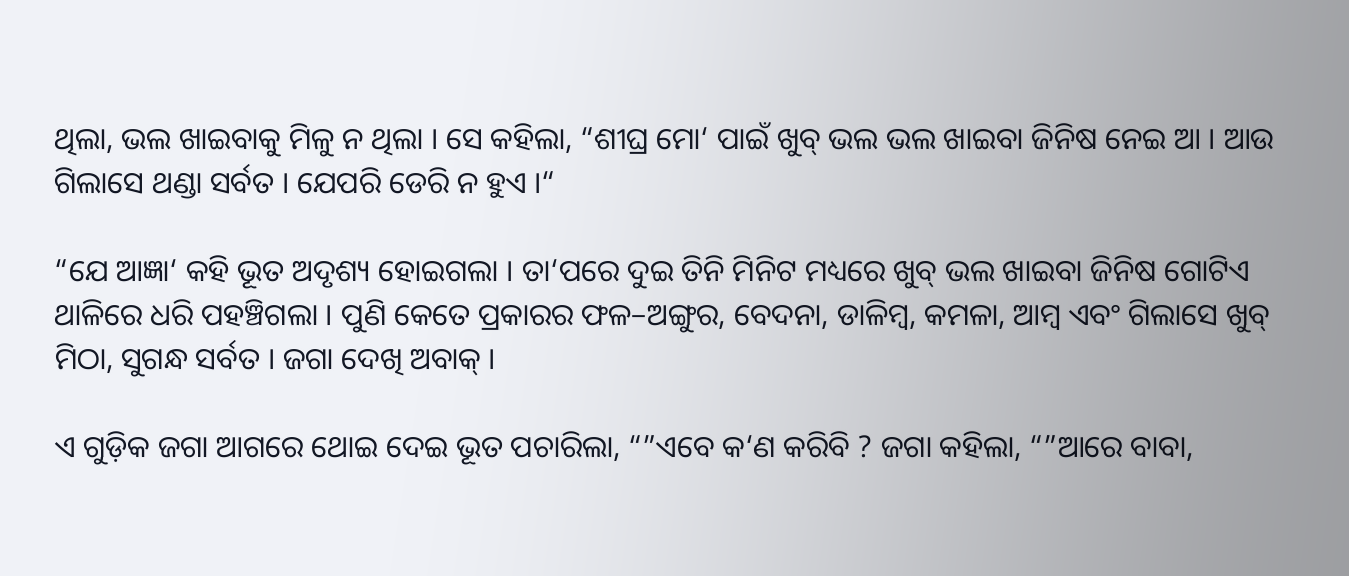ଥିଲା, ଭଲ ଖାଇବାକୁ ମିଳୁ ନ ଥିଲା । ସେ କହିଲା, “ଶୀଘ୍ର ମୋ‘ ପାଇଁ ଖୁବ୍ ଭଲ ଭଲ ଖାଇବା ଜିନିଷ ନେଇ ଆ । ଆଉ ଗିଲାସେ ଥଣ୍ଡା ସର୍ବତ । ଯେପରି ଡେରି ନ ହୁଏ ।“

“ଯେ ଆଜ୍ଞା‘ କହି ଭୂତ ଅଦୃଶ୍ୟ ହୋଇଗଲା । ତା‘ପରେ ଦୁଇ ତିନି ମିନିଟ ମଧ୍ୟରେ ଖୁବ୍ ଭଲ ଖାଇବା ଜିନିଷ ଗୋଟିଏ ଥାଳିରେ ଧରି ପହଞ୍ଚିଗଲା । ପୁଣି କେତେ ପ୍ରକାରର ଫଳ–ଅଙ୍ଗୁର, ବେଦନା, ଡାଳିମ୍ବ, କମଳା, ଆମ୍ବ ଏବଂ ଗିଲାସେ ଖୁବ୍ ମିଠା, ସୁଗନ୍ଧ ସର୍ବତ । ଜଗା ଦେଖି ଅବାକ୍ ।

ଏ ଗୁଡ଼ିକ ଜଗା ଆଗରେ ଥୋଇ ଦେଇ ଭୂତ ପଚାରିଲା, “”ଏବେ କ‘ଣ କରିବି ? ଜଗା କହିଲା, “”ଆରେ ବାବା,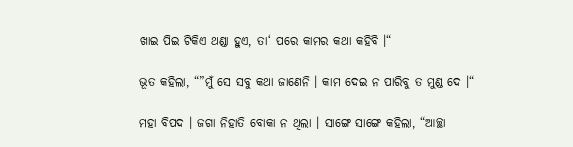ଖାଇ ପିଇ ଟିକିଏ ଥଣ୍ଡା ହୁଏ, ତା‘ ପରେ କାମର କଥା କହିବି ।“

ଭୂତ କହିଲା, “”ମୁଁ ସେ ସବୁ କଥା ଜାଣେନି । କାମ ଦେଇ ନ ପାରିବୁ ତ ମୁଣ୍ଡ ଦେ ।“

ମହା ବିପଦ । ଜଗା ନିହାତି ବୋକା ନ ଥିଲା । ସାଙ୍ଗେ ସାଙ୍ଗେ କହିଲା, “ଆଚ୍ଛା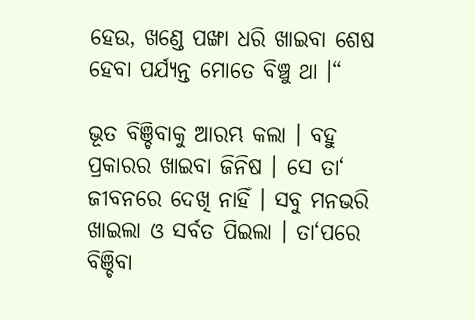ହେଉ, ଖଣ୍ଡେ ପଙ୍ଖା ଧରି ଖାଇବା ଶେଷ ହେବା ପର୍ଯ୍ୟନ୍ତ ମୋତେ ବିଞ୍ଚୁ ଥା ।“

ଭୂତ ବିଞ୍ଚିବାକୁ ଆରମ୍ଭ କଲା । ବହୁ ପ୍ରକାରର ଖାଇବା ଜିନିଷ । ସେ ତା‘ ଜୀବନରେ ଦେଖି ନାହିଁ । ସବୁ ମନଭରି ଖାଇଲା ଓ ସର୍ବତ ପିଇଲା । ତା‘ପରେ ବିଞ୍ଚିବା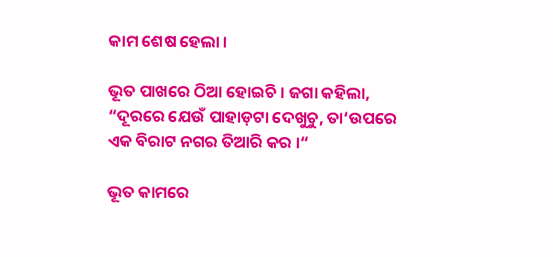କାମ ଶେଷ ହେଲା ।

ଭୂତ ପାଖରେ ଠିଆ ହୋଇଚି । ଜଗା କହିଲା, “ଦୂରରେ ଯେଉଁ ପାହାଡ଼ଟା ଦେଖୁଚୁ, ତା‘ଉପରେ ଏକ ବିରାଟ ନଗର ତିଆରି କର ।“

ଭୂତ କାମରେ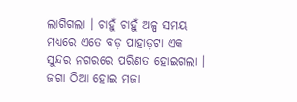ଲାଗିଗଲା । ଚାହୁଁ ଚାହୁଁ ଅଳ୍ପ ସମୟ ମଧ୍ୟରେ ଏତେ ବଡ଼ ପାହାଡ଼ଟା ଏକ ସୁନ୍ଦର ନଗରରେ ପରିଣତ ହୋଇଗଲା । ଜଗା ଠିଆ ହୋଇ ମଜା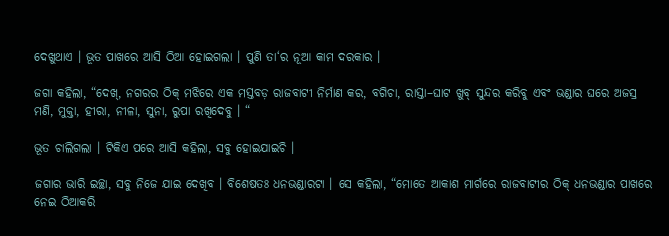ଦେଖୁଥାଏ । ଭୂତ ପାଖରେ ଆସି ଠିଆ ହୋଇଗଲା । ପୁଣି ତା‘ର ନୂଆ କାମ ଦରକାର ।

ଜଗା କହିଲା, “ଦେଖ୍, ନଗରର ଠିକ୍ ମଝିରେ ଏକ ମସ୍ତବଡ଼ ରାଜବାଟୀ ନିର୍ମାଣ କର, ବଗିଚା, ରାସ୍ତା–ଘାଟ ଖୁବ୍ ସୁନ୍ଦର କରିବୁ ଏବଂ ଭଣ୍ଡାର ଘରେ ଅଜସ୍ର ମଣି, ମୁକ୍ତା, ହୀରା, ନୀଳା, ସୁନା, ରୁପା ରଖିଦେବୁ । “

ଭୂତ ଚାଲିଗଲା । ଟିକିଏ ପରେ ଆସି କହିଲା, ସବୁ ହୋଇଯାଇଚି ।

ଜଗାର ଭାରି ଇଚ୍ଛା, ସବୁ ନିଜେ ଯାଇ ଦେଖିବ । ବିଶେଷତଃ ଧନଭଣ୍ଡାରଟା । ସେ କହିଲା, “ମୋତେ ଆକାଶ ମାର୍ଗରେ ରାଜବାଟୀର ଠିକ୍ ଧନଭଣ୍ଡାର ପାଖରେ ନେଇ ଠିଆକରି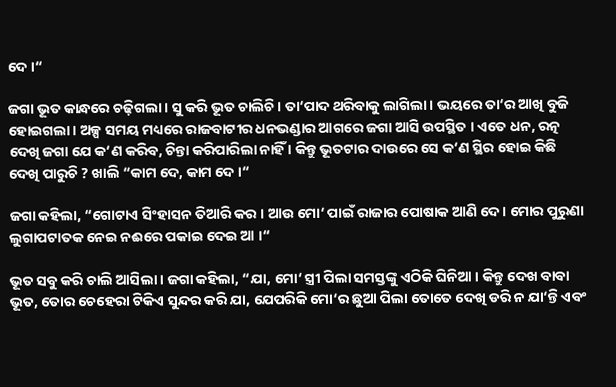ଦେ ।“

ଜଗା ଭୂତ କାନ୍ଧରେ ଚଢ଼ିଗଲା । ସୁ କରି ଭୂତ ଚାଲିଚି । ତା‘ପାଦ ଥରିବାକୁ ଲାଗିଲା । ଭୟରେ ତା‘ର ଆଖି ବୁଜି ହୋଇଗଲା । ଅଳ୍ପ ସମୟ ମଧ୍ୟରେ ରାଜବାଟୀର ଧନଭଣ୍ଡାର ଆଗରେ ଜଗା ଆସି ଉପସ୍ଥିତ । ଏତେ ଧନ, ରତ୍ନ ଦେଖି ଜଗା ଯେ କ‘ଣ କରିବ, ଚିନ୍ତା କରିପାରିଲା ନାହିଁ । କିନ୍ତୁ ଭୂତଟାର ଦାଉରେ ସେ କ‘ଣ ସ୍ଥିର ହୋଇ କିଛି ଦେଖି ପାରୁଚି ? ଖାଲି “କାମ ଦେ, କାମ ଦେ ।“

ଜଗା କହିଲା, “ଗୋଟାଏ ସିଂହାସନ ତିଆରି କର । ଆଉ ମୋ‘ ପାଇଁ ରାଜାର ପୋଷାକ ଆଣି ଦେ । ମୋର ପୁରୁଣା ଲୁଗାପଟାତକ ନେଇ ନଈରେ ପକାଇ ଦେଇ ଆ ।“

ଭୂତ ସବୁ କରି ଚାଲି ଆସିଲା । ଜଗା କହିଲା, “ଯା, ମୋ‘ ସ୍ତ୍ରୀ ପିଲା ସମସ୍ତଙ୍କୁ ଏଠିକି ଘିନିଆ । କିନ୍ତୁ ଦେଖ ବାବା ଭୂତ, ତୋର ଚେହେରା ଟିକିଏ ସୁନ୍ଦର କରି ଯା, ଯେପରିକି ମୋ‘ର ଛୁଆ ପିଲା ତୋତେ ଦେଖି ଡରି ନ ଯା‘ନ୍ତି ଏବଂ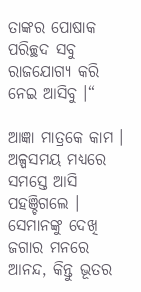ତାଙ୍କର ପୋଷାକ ପରିଚ୍ଛଦ ସବୁ ରାଜଯୋଗ୍ୟ କରି ନେଇ ଆସିବୁ ।“

ଆଜ୍ଞା ମାତ୍ରକେ କାମ । ଅଳ୍ପସମୟ ମଧ୍ୟରେ ସମସ୍ତେ ଆସି ପହଞ୍ଚିଗଲେ । ସେମାନଙ୍କୁ ଦେଖି ଜଗାର ମନରେ ଆନନ୍ଦ, କିନ୍ତୁ ଭୂତର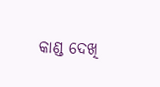କାଣ୍ଡ ଦେଖି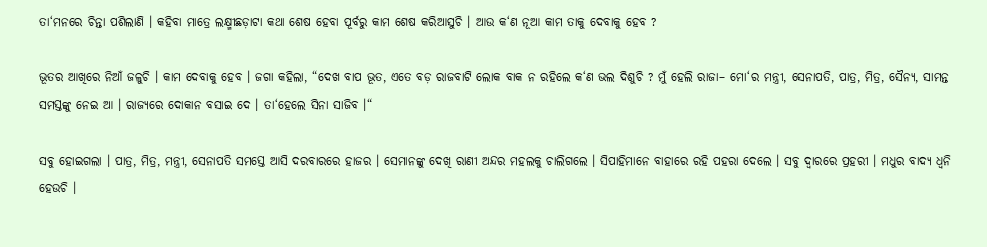ତା‘ମନରେ ଚିନ୍ତା ପଶିଲାଣି । କହିବା ମାତ୍ରେ ଲକ୍ଷ୍ମୀଛଡ଼ାଟା କଥା ଶେଷ ହେବା ପୂର୍ବରୁ କାମ ଶେଷ କରିଆସୁଚି । ଆଉ କ‘ଣ ନୂଆ କାମ ତାକୁ ଦେବାକୁ ହେବ ?

ଭୂତର ଆଖିରେ ନିଆଁ ଜଳୁଚି । କାମ ଦେବାକୁ ହେବ । ଜଗା କହିଲା, “ଦେଖ ବାପ ଭୂତ, ଏତେ ବଡ଼ ରାଜବାଟି ଲୋକ ବାକ ନ ରହିଲେ କ‘ଣ ଭଲ ଦିଶୁଚି ? ମୁଁ ହେଲି ରାଜା– ମୋ‘ର ମନ୍ତ୍ରୀ, ସେନାପତି, ପାତ୍ର, ମିତ୍ର, ସୈନ୍ୟ, ସାମନ୍ତ ସମସ୍ତଙ୍କୁ ନେଇ ଆ । ରାଜ୍ୟରେ ଦୋକାନ ବସାଇ ଦେ । ତା‘ହେଲେ ସିନା ସାଜିବ ।“

ସବୁ ହୋଇଗଲା । ପାତ୍ର, ମିତ୍ର, ମନ୍ତ୍ରୀ, ସେନାପତି ସମସ୍ତେ ଆସି ଦରବାରରେ ହାଜର । ସେମାନଙ୍କୁ ଦେଖି ରାଣୀ ଅନ୍ଦର ମହଲକୁ ଚାଲିଗଲେ । ସିପାହିମାନେ ବାହାରେ ରହି ପହରା ଦେଲେ । ସବୁ ଦ୍ୱାରରେ ପ୍ରହରୀ । ମଧୁର ବାଦ୍ୟ ଧ୍ୱନି ହେଉଚି ।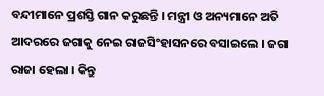ବନ୍ଦୀମାନେ ପ୍ରଶସ୍ତି ଗାନ କରୁଛନ୍ତି । ମନ୍ତ୍ରୀ ଓ ଅନ୍ୟମାନେ ଅତି ଆଦରରେ ଜଗାକୁ ନେଇ ରାଜସିଂହାସନରେ ବସାଇଲେ । ଜଗା ରାଜା ହେଲା । କିନ୍ତୁ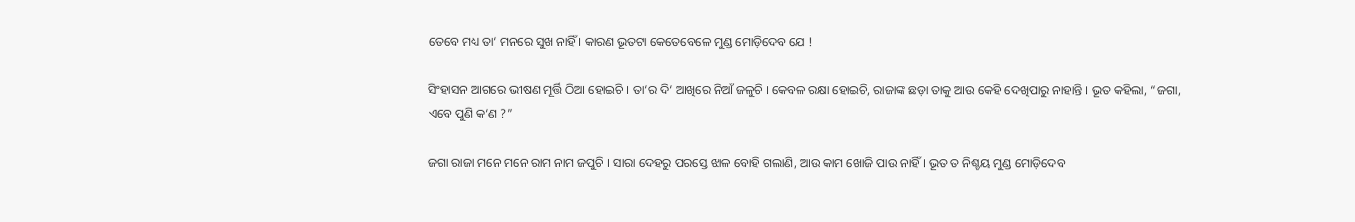ତେବେ ମଧ୍ୟ ତା‘ ମନରେ ସୁଖ ନାହିଁ । କାରଣ ଭୂତଟା କେତେବେଳେ ମୁଣ୍ଡ ମୋଡ଼ିଦେବ ଯେ !

ସିଂହାସନ ଆଗରେ ଭୀଷଣ ମୂର୍ତ୍ତି ଠିଆ ହୋଇଚି । ତା‘ର ଦି‘ ଆଖିରେ ନିଆଁ ଜଳୁଚି । କେବଳ ରକ୍ଷା ହୋଇଚି, ରାଜାଙ୍କ ଛଡ଼ା ତାକୁ ଆଉ କେହି ଦେଖିପାରୁ ନାହାନ୍ତି । ଭୂତ କହିଲା, “ଜଗା, ଏବେ ପୁଣି କ‘ଣ ?”

ଜଗା ରାଜା ମନେ ମନେ ରାମ ନାମ ଜପୁଚି । ସାରା ଦେହରୁ ପରସ୍ତେ ଝାଳ ବୋହି ଗଲାଣି, ଆଉ କାମ ଖୋଜି ପାଉ ନାହିଁ । ଭୂତ ତ ନିଶ୍ଚୟ ମୁଣ୍ଡ ମୋଡ଼ିଦେବ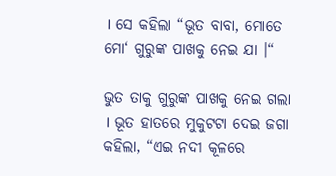। ସେ କହିଲା “ଭୂତ ବାବା, ମୋତେ ମୋ‘ ଗୁରୁଙ୍କ ପାଖକୁ ନେଇ ଯା ।“

ଭୁତ ତାକୁ ଗୁରୁଙ୍କ ପାଖକୁ ନେଇ ଗଲା । ଭୂତ ହାତରେ ମୁକୁଟଟା ଦେଇ ଜଗା କହିଲା, “ଏଇ ନଦୀ କୂଳରେ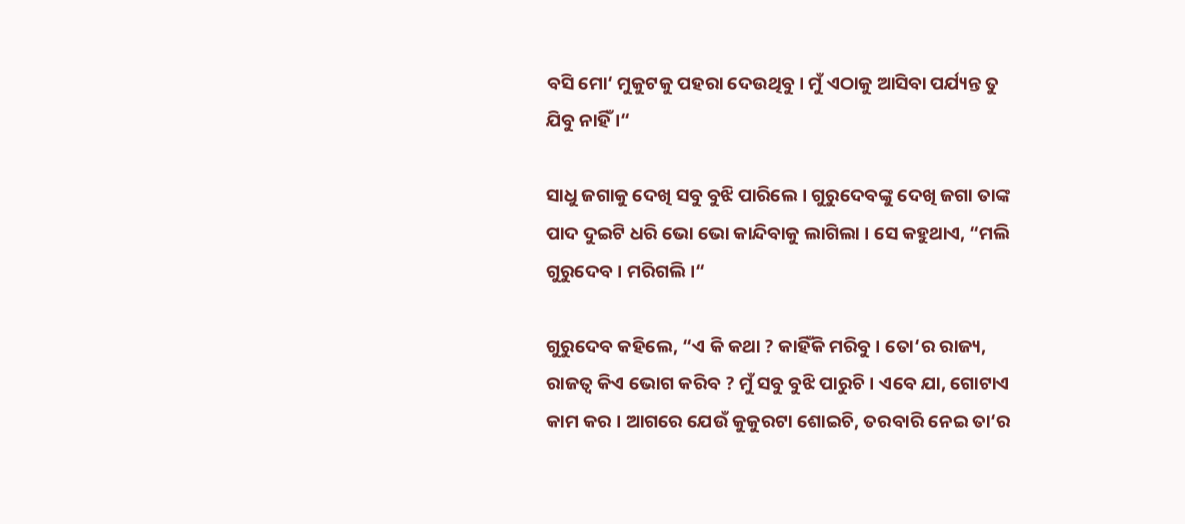ବସି ମୋ‘ ମୁକୁଟକୁ ପହରା ଦେଉଥିବୁ । ମୁଁ ଏଠାକୁ ଆସିବା ପର୍ଯ୍ୟନ୍ତ ତୁ ଯିବୁ ନାହିଁ ।“

ସାଧୁ ଜଗାକୁ ଦେଖି ସବୁ ବୁଝି ପାରିଲେ । ଗୁରୁଦେବଙ୍କୁ ଦେଖି ଜଗା ତାଙ୍କ ପାଦ ଦୁଇଟି ଧରି ଭୋ ଭୋ କାନ୍ଦିବାକୁ ଲାଗିଲା । ସେ କହୁଥାଏ, “ମଲି ଗୁରୁଦେବ । ମରିଗଲି ।“

ଗୁରୁଦେବ କହିଲେ, “ଏ କି କଥା ? କାହିଁକି ମରିବୁ । ତୋ‘ର ରାଜ୍ୟ, ରାଜତ୍ୱ କିଏ ଭୋଗ କରିବ ? ମୁଁ ସବୁ ବୁଝି ପାରୁଚି । ଏବେ ଯା, ଗୋଟାଏ କାମ କର । ଆଗରେ ଯେଉଁ କୁକୁରଟା ଶୋଇଚି, ତରବାରି ନେଇ ତା‘ର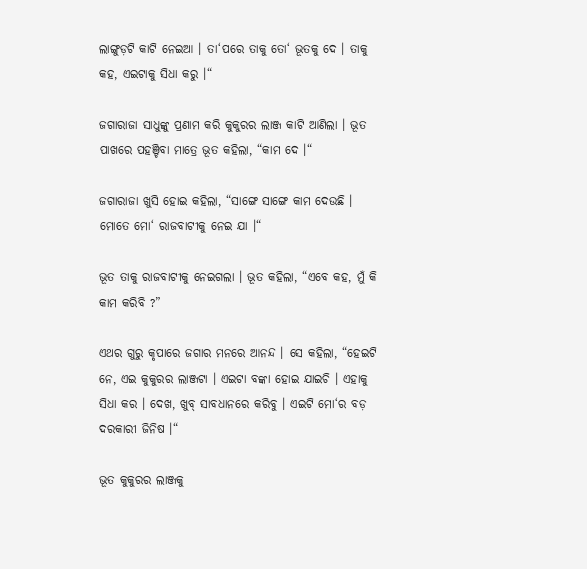ଲାଙ୍ଗୁଡ଼ଟି କାଟି ନେଇଆ । ତା‘ପରେ ତାକୁ ତୋ‘ ଭୂତକୁ ଦେ । ତାକୁ କହ, ଏଇଟାକୁ ସିଧା କରୁ ।“

ଜଗାରାଜା ସାଧୁଙ୍କୁ ପ୍ରଣାମ କରି କୁକୁରର ଲାଞ୍ଜ କାଟି ଆଣିଲା । ଭୂତ ପାଖରେ ପହଞ୍ଚିବା ମାତ୍ରେ ଭୂତ କହିଲା, “କାମ ଦେ ।“

ଜଗାରାଜା ଖୁସି ହୋଇ କହିଲା, “ସାଙ୍ଗେ ସାଙ୍ଗେ କାମ ଦେଉଛି । ମୋତେ ମୋ‘ ରାଜବାଟୀକୁ ନେଇ ଯା ।“

ଭୂତ ତାକୁ ରାଜବାଟୀକୁ ନେଇଗଲା । ଭୂତ କହିଲା, “ଏବେ କହ, ମୁଁ କି କାମ କରିବି ?”

ଏଥର ଗୁରୁ କୃପାରେ ଜଗାର ମନରେ ଆନନ୍ଦ । ସେ କହିଲା, “ହେଇଟି ନେ, ଏଇ କୁକୁରର ଲାଞ୍ଜଟା । ଏଇଟା ବଙ୍କା ହୋଇ ଯାଇଚି । ଏହାକୁ ସିଧା କର । ଦେଖ, ଖୁବ୍ ସାବଧାନରେ କରିବୁ । ଏଇଟି ମୋ‘ର ବଡ଼ ଦରକାରୀ ଜିନିଷ ।“

ଭୂତ କୁକୁରର ଲାଞ୍ଜକୁ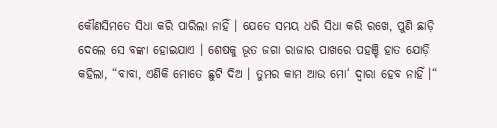କୌଣସିମତେ ସିଧା କରି ପାରିଲା ନାହିଁ । ଯେତେ ସମୟ ଧରି ସିଧା କରି ରଖେ, ପୁଣି ଛାଡ଼ି ଦେଲେ ସେ ବଙ୍କା ହୋଇଯାଏ । ଶେଷକୁ ଭୂତ ଜଗା ରାଜାର ପାଖରେ ପହଞ୍ଚି ହାତ ଯୋଡ଼ି କହିଲା, “ବାବା, ଏଣିକି ମୋତେ ଛୁଟି ଦିଅ । ତୁମର କାମ ଆଉ ମୋ‘ ଦ୍ୱାରା ହେବ ନାହିଁ ।“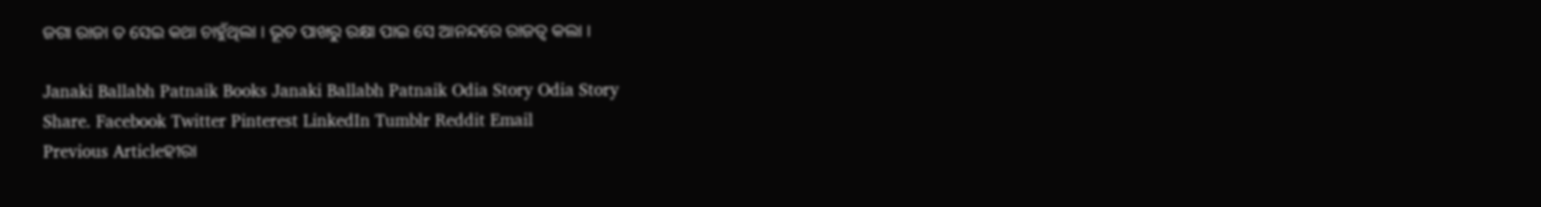ଜଗା ରାଜା ତ ସେଇ କଥା ଚାହୁଁଥିଲା । ଭୂତ ପାଖରୁ ରକ୍ଷା ପାଇ ସେ ଆନନ୍ଦରେ ରାଜତ୍ୱ କଲା ।

Janaki Ballabh Patnaik Books Janaki Ballabh Patnaik Odia Story Odia Story
Share. Facebook Twitter Pinterest LinkedIn Tumblr Reddit Email
Previous Articleହୀରା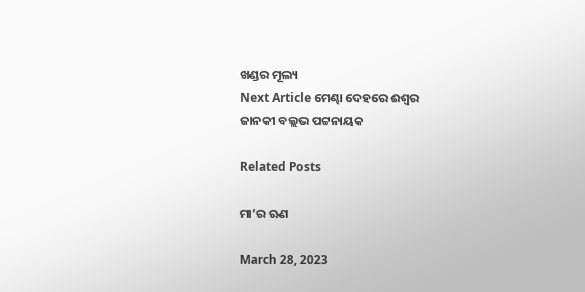ଖଣ୍ଡର ମୂଲ୍ୟ
Next Article ମେଣ୍ଢା ଦେହରେ ଈଶ୍ୱର
ଜାନକୀ ବଲ୍ଲଭ ପଟ୍ଟନାୟକ

Related Posts

ମା’ର ଋଣ

March 28, 2023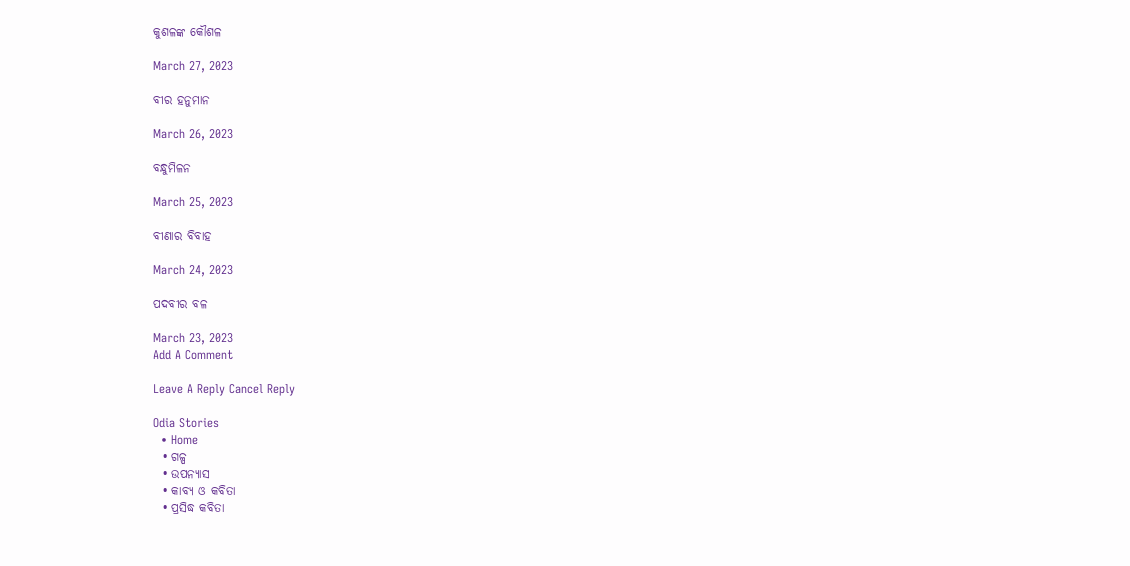କୁଶଳଙ୍କ କୌଶଳ

March 27, 2023

ବୀର ହନୁମାନ

March 26, 2023

ବନ୍ଧୁମିଳନ

March 25, 2023

ବୀଣାର ବିବାହ

March 24, 2023

ପଦବୀର ବଳ

March 23, 2023
Add A Comment

Leave A Reply Cancel Reply

Odia Stories
  • Home
  • ଗଳ୍ପ
  • ଉପନ୍ୟାସ
  • କାବ୍ୟ ଓ କବିତା
  • ପ୍ରସିଦ୍ଧ କବିତା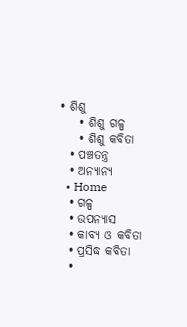• ଶିଶୁ
    • ଶିଶୁ ଗଳ୍ପ
    • ଶିଶୁ କବିତା
  • ପଞ୍ଚତନ୍ତ୍ର
  • ଅନ୍ୟାନ୍ୟ
  • Home
  • ଗଳ୍ପ
  • ଉପନ୍ୟାସ
  • କାବ୍ୟ ଓ କବିତା
  • ପ୍ରସିଦ୍ଧ କବିତା
  •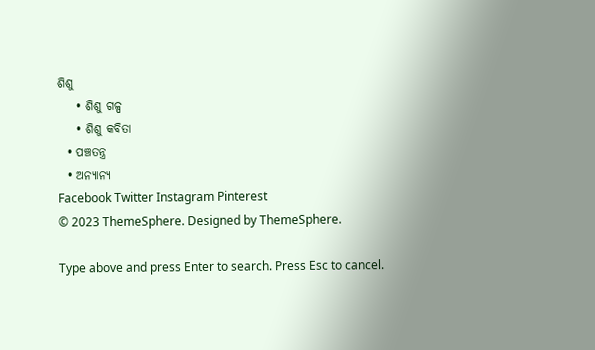ଶିଶୁ
    • ଶିଶୁ ଗଳ୍ପ
    • ଶିଶୁ କବିତା
  • ପଞ୍ଚତନ୍ତ୍ର
  • ଅନ୍ୟାନ୍ୟ
Facebook Twitter Instagram Pinterest
© 2023 ThemeSphere. Designed by ThemeSphere.

Type above and press Enter to search. Press Esc to cancel.